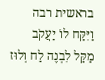בראשית רבה
וַיִּקַּח לוֹ יַעֲקֹב מַקַּל לִבְנֶה לַח וְלוּז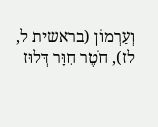וְעַרְמוֹן (בראשית ל, לז), חֹטֶר חִוָּר דְּלוּז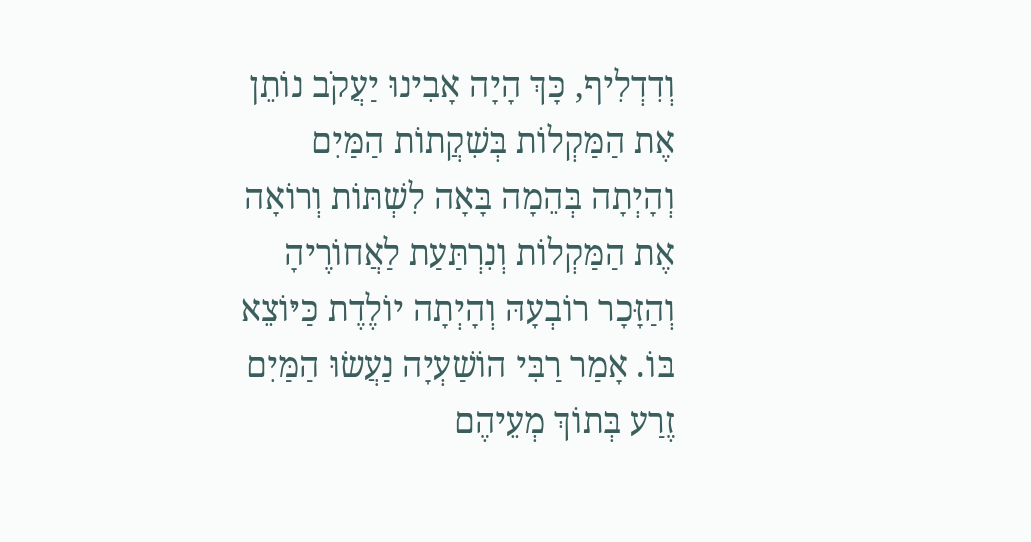וְדִדְלִיף, כָּךְ הָיָה אָבִינוּ יַעֲקֹב נוֹתֵן אֶת הַמַּקְלוֹת בְּשִׁקֲתוֹת הַמַּיִם וְהָיְתָה בְּהֵמָה בָּאָה לִשְׁתּוֹת וְרוֹאָה אֶת הַמַּקְלוֹת וְנִרְתַּעַת לַאֲחוֹרֶיהָ וְהַזָּכָר רוֹבְעָהּ וְהָיְתָה יוֹלֶדֶת כַּיּוֹצֵא בּוֹ. אָמַר רַבִּי הוֹשַׁעְיָה נַעֲשׂוּ הַמַּיִם זֶרַע בְּתוֹךְ מְעֵיהֶם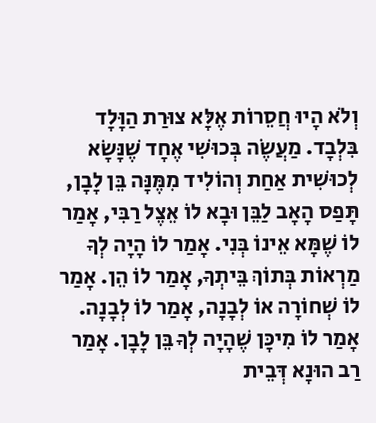וְלֹא הָיוּ חֲסֵרוֹת אֶלָּא צוּרַת הַוָּלָד בִּלְבָד. מַעֲשֶׂה בְּכוּשִׁי אֶחָד שֶׁנָּשָׂא לְכוּשִׁית אַחַת וְהוֹלִיד מִמֶּנָּה בֵּן לָבָן, תָּפַס הָאָב לַבֵּן וּבָא לוֹ אֵצֶל רַבִּי, אָמַר לוֹ שֶׁמָּא אֵינוֹ בְּנִי. אָמַר לוֹ הָיָה לְךָ מַרְאוֹת בְּתוֹךְ בֵּיתְךָ, אָמַר לוֹ הֵן. אָמַר לוֹ שְׁחוֹרָה אוֹ לְבָנָה, אָמַר לוֹ לְבָנָה. אָמַר לוֹ מִיכָּן שֶׁהָיָה לְךָ בֵּן לָבָן. אָמַר רַב הוּנָא דְּבֵית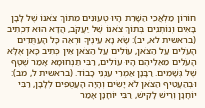חוֹרוֹן מַלְאֲכֵי הַשָּׁרֵת הָיוּ טְעוּנִים מִתּוֹךְ צֹאנוֹ שֶׁל לָבָן בָּאִים וְנוֹתְנִים בְּתוֹךְ צֹאנוֹ שֶׁל יַעֲקֹב, הֲדָא הוּא דִכְתִיב (בראשית לא, יב): שָׂא נָא עֵינֶיךָ וּרְאֵה כָּל הָעַתֻּדִים הָעֹלִים עַל הַצֹּאן, עוֹלִים עַל הַצֹּאן אֵין כְּתִיב כָּאן אֶלָּא הָעֹלִים מֵאֵלֵיהֶם הָיוּ עוֹלִים, רַבִּי תַּנְחוּמָא אָמַר שֶׁטֶף שֶׁל גְּשָׁמִים. רַבָּנָן אַמְרֵי עַנְנֵי כָבוֹד. (בראשית ל, מב): וּבְהַעֲטִיף הַצֹּאן לֹא יָשִׂים וְהָיָה הָעֲטֻפִים לְלָבָן, רַבִּי יוֹחָנָן וְרֵישׁ לָקִישׁ, רַבִּי יוֹחָנָן אָמַר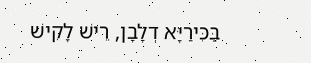בַּכִּירַיָּא דְלָבָן, רֵישׁ לָקִישׁ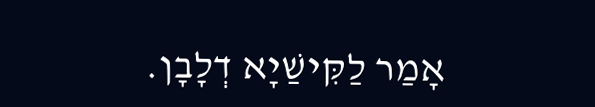אָמַר לַקִּישַׁיָא דְלָבָן.